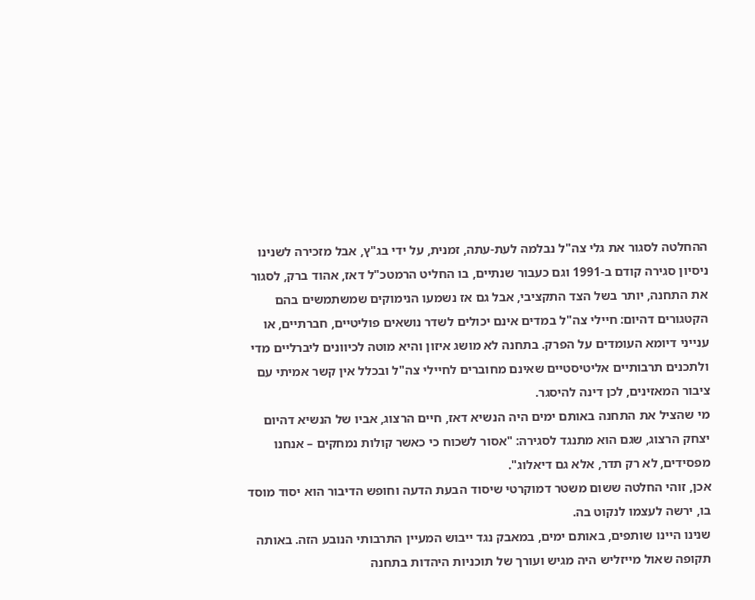ההחלטה לסגור את גלי צה"ל נבלמה לעת-עתה, זמנית, על ידי בג"ץ, אבל מזכירה לשנינו ניסיון סגירה קודם ב-1991 וגם כעבור שנתיים, בו החליט הרמטכ"ל דאז, אהוד ברק, לסגור את התחנה, יותר בשל הצד התקציבי, אבל גם אז נשמעו הנימוקים שמשתמשים בהם הקטגורים דהיום: חיילי צה"ל במדים אינם יכולים לשדר נושאים פוליטיים, חברתיים, או ענייני דיומא העומדים על הפרק. בתחנה לא מושג איזון והיא מוטה לכיוונים ליברליים מדי ולתכנים תרבותיים אליטיסטיים שאינם מחוברים לחיילי צה"ל ובכלל אין קשר אמיתי עם ציבור המאזינים, לכן דינה להיסגר.
מי שהציל את התחנה באותם ימים היה הנשיא דאז, חיים הרצוג, אביו של הנשיא דהיום יצחק הרצוג, שגם הוא מתנגד לסגירה: "אסור לשכוח כי כאשר קולות נמחקים – אנחנו מפסידים, לא רק תדר, אלא גם דיאלוג".
אכן, זוהי החלטה ששום משטר דמוקרטי שיסוד הבעת הדעה וחופש הדיבור הוא יסוד מוסד בו, ירשה לעצמו לנקוט בה.
שנינו היינו שותפים, באותם ימים, במאבק נגד ייבוש המעיין התרבותי הנובע הזה. באותה תקופה שאול מייזליש היה מגיש ועורך של תוכניות היהדות בתחנה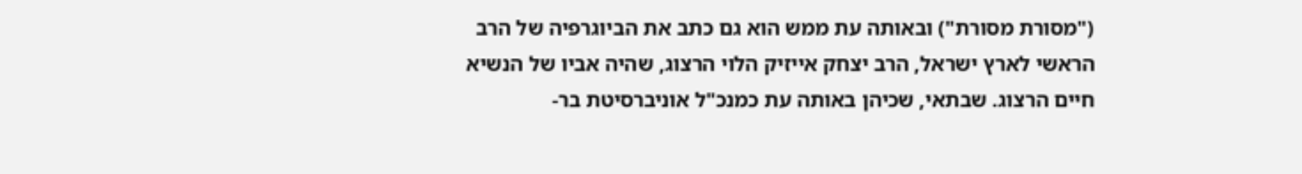("מסורת מסורת") ובאותה עת ממש הוא גם כתב את הביוגרפיה של הרב הראשי לארץ ישראל, הרב יצחק אייזיק הלוי הרצוג, שהיה אביו של הנשיא חיים הרצוג. שבתאי, שכיהן באותה עת כמנכ"ל אוניברסיטת בר-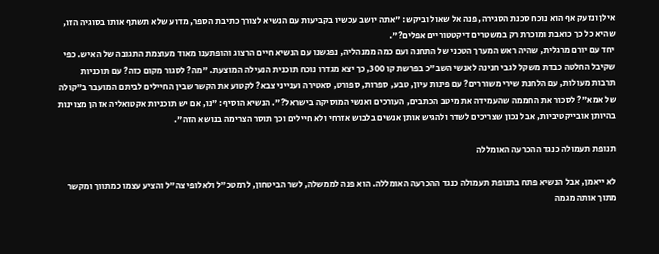אילן ונזעק אף הוא נוכח סכנת הסגירה, פנה אל שאול וביקש: "אתה יושב עכשיו בקביעות עם הנשיא לצורך כתיבת הספר, מדוע שלא תשתף אותו בסוגיה הזו, שהיא כל כך כואבת ומוכרת רק במשטרים דיקטטוריים אפלים?".
יחד עם יורם מרגלית, שהיה ראש המערך הטכני של התחנה ועם כמה ממנהליה, נפגשנו עם הנשיא חיים הרצוג והופתענו מאוד מעוצמת התגובה של האיש. כפי שקיבל החלטה כבדת משקל לגבי חנינה לאנשי השב"כ בפרשת קו 300, כך יצא מגדרו נוכח תוכנית הנעילה המוצעת. "מה? לסגור מקום כזה? עם תוכניות תרבות מעולות, עם הלחנת שירי משוררים? עם פינות עיון, טבע, ספרות, ספורט, סאטירה וענייני צבא? לקטוע את הקשר שבין החיילים לביתם המועבר ב"קולה של אמא"? לסכור את החממה שהעמידה את מיטב הכתבים, העורכים ואנשי המוסיקה בישראל?". הנשיא הוסיף: "נו, אם יש תוכניות אקטואליה אז הן מצוינות בהיותן אובייקטיביות, אבל נכון שצריכים לשדר ולהגיש אותן אנשים בלבוש אזרחי ולא חיילים וכך תוסר הצרימה בנושא הזה".

תנופת תעמולה כנגד ההכרעה האומללה

לא ייאמן, אבל הנשיא פתח בתנופת תעמולה כנגד ההכרעה האומללה. הוא פנה לממשלה, לשר הביטחון, לרמטכ"ל ולאלופי צה"ל והציע עצמו כמתווך ומקשר מתוך אותה מגמה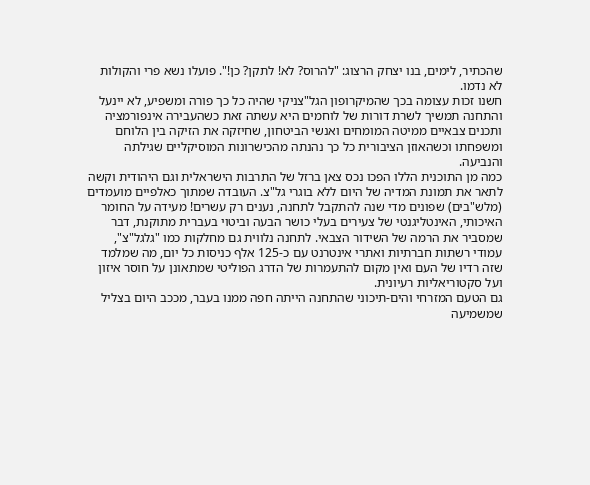שהכתיר, לימים, בנו יצחק הרצוג: "להרוס? לא! לתקן? כן!". פועלו נשא פרי והקולות לא נדמו.
חשנו זכות עצומה בכך שהמיקרופון הגל"צניקי שהיה כל כך פורה ומשפיע, לא יינעל והתחנה תמשיך לשרת דורות של לוחמים היא עשתה זאת כשהעבירה אינפורמציה ותכנים צבאיים ממיטה המומחים ואנשי הביטחון, שחיזקה את הזיקה בין הלוחם ומשפחתו וכשהאוזן הציבורית כל כך נהנתה מהכישרונות המוסיקליים שגילתה והנביעה.
כמה מן התוכנית הללו הפכו נכס צאן ברזל של התרבות הישראלית וגם היהודית וקשה לתאר את תמונת המדיה של היום ללא בוגרי גל"צ. העובדה שמתוך כאלפיים מועמדים (מלש"בים) שפונים מדי שנה להתקבל לתחנה, נענים רק עשרים! מעידה על החומר האיכותי, האינטליגנטי של צעירים בעלי כושר הבעה וביטוי בעברית מתוקנת, דבר שמסביר את הרמה של השידור הצבאי. לתחנה נלווית גם מחלקות כמו "גלגל"צ", עמודי רשתות חברתיות ואתרי אינטרנט עם כ-125 אלף כניסות כל יום, מה שמלמד שזה רדיו של העם ואין מקום להתעמרות של הדרג הפוליטי שמתאונן על חוסר איזון ועל סקטוריאליות רעיונית.
גם הטעם המזרחי והים-תיכוני שהתחנה הייתה חפה ממנו בעבר, מככב היום בצליל שמשמיעה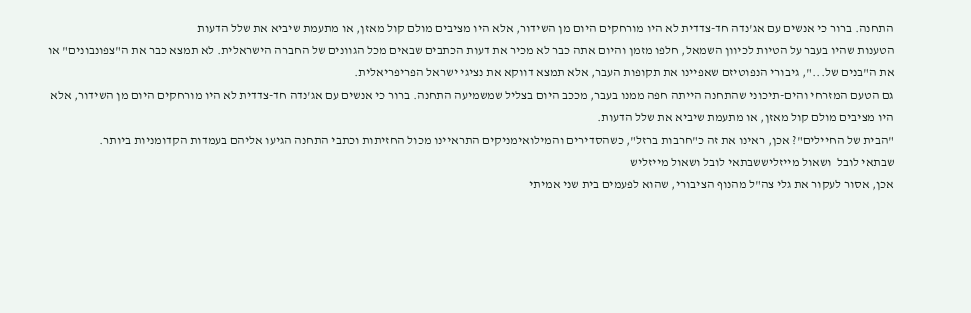התחנה. ברור כי אנשים עם אג'נדה חד-צדדית לא היו מורחקים היום מן השידור, אלא היו מציבים מולם קול מאזן, או מתעמת שיביא את שלל הדעות
הטענות שהיו בעבר על הטיות לכיוון השמאל, חלפו מזמן והיום אתה כבר לא מכיר את דעות הכתבים שבאים מכל הגוונים של החברה הישראלית. לא תמצא כבר את ה"צפונבונים" או את ה"בנים של...", גיבורי הנפוטיזם שאפיינו את תקופות העבר, אלא תמצא דווקא את נציגי ישראל הפריפריאלית.
גם הטעם המזרחי והים-תיכוני שהתחנה הייתה חפה ממנו בעבר, מככב היום בצליל שמשמיעה התחנה. ברור כי אנשים עם אג'נדה חד-צדדית לא היו מורחקים היום מן השידור, אלא היו מציבים מולם קול מאזן, או מתעמת שיביא את שלל הדעות.
"הבית של החיילים"? אכן, ראינו את זה כ"חרבות ברזל", כשהסדירים והמילואימניקים התראיינו מכול החזיתות וכתבי התחנה הגיעו אליהם בעמדות הקדומניות ביותר.
שבתאי לובל  ושאול מייזליששבתאי לובל ושאול מייזליש
אכן, אסור לעקור את גלי צה"ל מהנוף הציבורי, שהוא לפעמים בית שני אמיתי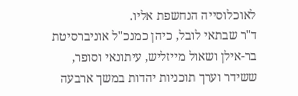לאוכלוסייה הנחשפת אליו.
ד"ר שבתאי לובל, כיהן כמנכ"ל אוניברסיטת בר-אילן ושאול מייזליש, עיתונאי וסופר, ששידר וערך תוכניות יהדות במשך ארבעה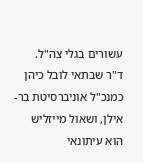עשורים בגלי צה"ל.
ד"ר שבתאי לובל כיהן כמנכ"ל אוניברסיטת בר-אילן, ושאול מייזליש הוא עיתונאי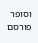וסופר
פורסם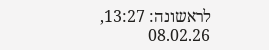לראשונה: 13:27, 08.02.26